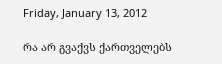Friday, January 13, 2012

რა არ გვაქვს ქართველებს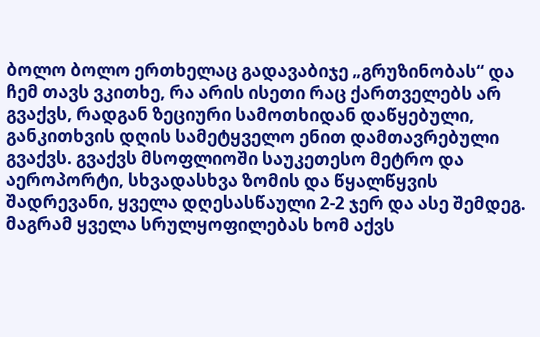ბოლო ბოლო ერთხელაც გადავაბიჯე „გრუზინობას“ და ჩემ თავს ვკითხე, რა არის ისეთი რაც ქართველებს არ გვაქვს, რადგან ზეციური სამოთხიდან დაწყებული, განკითხვის დღის სამეტყველო ენით დამთავრებული გვაქვს. გვაქვს მსოფლიოში საუკეთესო მეტრო და აეროპორტი, სხვადასხვა ზომის და წყალწყვის შადრევანი, ყველა დღესასწაული 2-2 ჯერ და ასე შემდეგ. მაგრამ ყველა სრულყოფილებას ხომ აქვს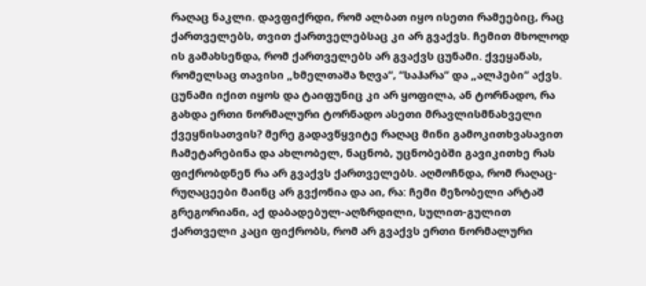რაღაც ნაკლი. დავფიქრდი, რომ ალბათ იყო ისეთი რამეებიც, რაც ქართველებს, თვით ქართველებსაც კი არ გვაქვს. ჩემით მხოლოდ ის გამახსენდა, რომ ქართველებს არ გვაქვს ცუნამი. ქვეყანას, რომელსაც თავისი „ხმელთაშა ზღვა“, “საჰარა“ და „ალპები“ აქვს. ცუნამი იქით იყოს და ტაიფუნიც კი არ ყოფილა, ან ტორნადო, რა გახდა ერთი ნორმალური ტორნადო ასეთი მრავლისმნახველი ქვეყნისათვის? მერე გადავწყვიტე რაღაც მინი გამოკითხვასავით ჩამეტარებინა და ახლობელ, ნაცნობ, უცნობებში გავიკითხე რას ფიქრობდნენ რა არ გვაქვს ქართველებს. აღმოჩნდა, რომ რაღაც-რუღაცეები მაინც არ გვქონია და აი, რა: ჩემი მეზობელი არტაშ გრეგორიანი, აქ დაბადებულ-აღზრდილი, სულით-გულით ქართველი კაცი ფიქრობს, რომ არ გვაქვს ერთი ნორმალური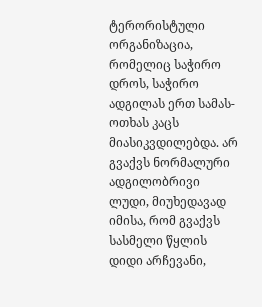ტერორისტული ორგანიზაცია, რომელიც საჭირო დროს, საჭირო ადგილას ერთ სამას-ოთხას კაცს მიასიკვდილებდა. არ გვაქვს ნორმალური ადგილობრივი ლუდი, მიუხედავად იმისა, რომ გვაქვს სასმელი წყლის დიდი არჩევანი,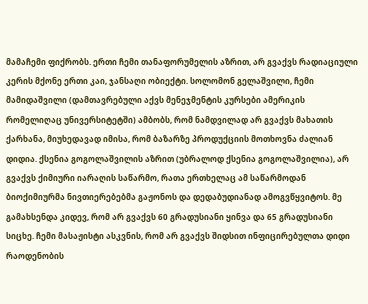მამაჩემი ფიქრობს. ერთი ჩემი თანაფორუმელის აზრით, არ გვაქვს რადიაციული კერის მქონე ერთი კაი, ჯანსაღი ობიექტი. სოლომონ გელაშვილი, ჩემი მამიდაშვილი (დამთავრებული აქვს მენეჯმენტის კურსები ამერიკის რომელიღაც უნივერსიტეტში) ამბობს, რომ ნამდვილად არ გვაქვს მახათის ქარხანა, მიუხედავად იმისა, რომ ბაზარზე პროდუქციის მოთხოვნა ძალიან დიდია. ქსენია გოგოლაშვილის აზრით (უბრალოდ ქსენია გოგოლაშვილია), არ გვაქვს ქიმიური იარაღის საწარმო, რათა ერთხელაც ამ საწარმოდან ბიოქიმიურმა ნივთიერებებმა გაჟონოს და დედაბუდიანად ამოგვწყვიტოს. მე გამახსენდა კიდევ, რომ არ გვაქვს 60 გრადუსიანი ყინვა და 65 გრადუსიანი სიცხე. ჩემი მასაჟისტი ასკვნის, რომ არ გვაქვს შიდსით ინფიცირებულთა დიდი რაოდენობის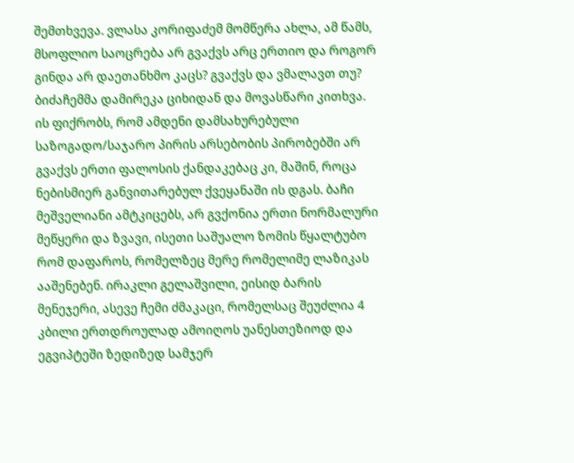შემთხვევა. ვლასა კორიფაძემ მომწერა ახლა, ამ წამს, მსოფლიო საოცრება არ გვაქვს არც ერთიო და როგორ გინდა არ დაეთანხმო კაცს? გვაქვს და ვმალავთ თუ? ბიძაჩემმა დამირეკა ციხიდან და მოვასწარი კითხვა. ის ფიქრობს, რომ ამდენი დამსახურებული საზოგადო/საჯარო პირის არსებობის პირობებში არ გვაქვს ერთი ფალოსის ქანდაკებაც კი, მაშინ, როცა ნებისმიერ განვითარებულ ქვეყანაში ის დგას. ბაჩი მეშველიანი ამტკიცებს, არ გვქონია ერთი ნორმალური მეწყერი და ზვავი, ისეთი საშუალო ზომის წყალტუბო რომ დაფაროს, რომელზეც მერე რომელიმე ლაზიკას ააშენებენ. ირაკლი გელაშვილი, ეისიდ ბარის მენეჯერი, ასევე ჩემი ძმაკაცი, რომელსაც შეუძლია 4 კბილი ერთდროულად ამოიღოს უანესთეზიოდ და ეგვიპტეში ზედიზედ სამჯერ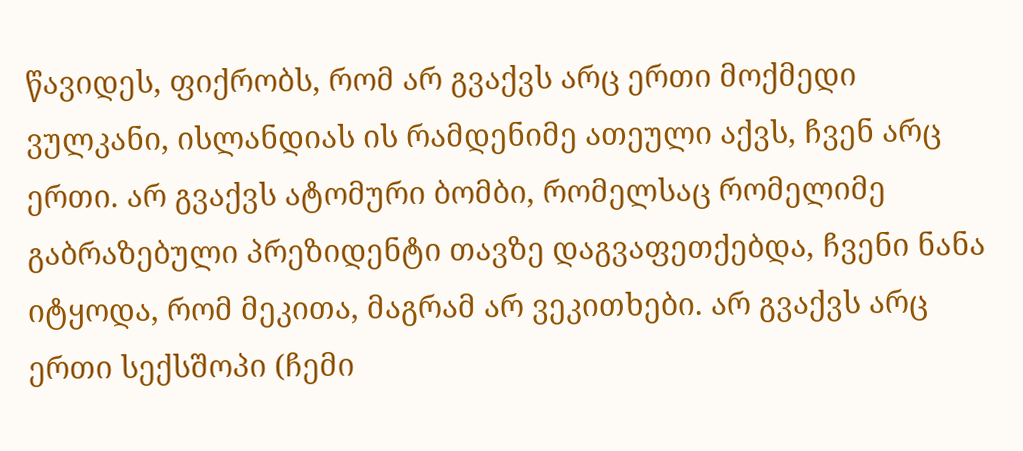წავიდეს, ფიქრობს, რომ არ გვაქვს არც ერთი მოქმედი ვულკანი, ისლანდიას ის რამდენიმე ათეული აქვს, ჩვენ არც ერთი. არ გვაქვს ატომური ბომბი, რომელსაც რომელიმე გაბრაზებული პრეზიდენტი თავზე დაგვაფეთქებდა, ჩვენი ნანა იტყოდა, რომ მეკითა, მაგრამ არ ვეკითხები. არ გვაქვს არც ერთი სექსშოპი (ჩემი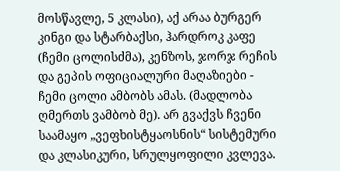მოსწავლე, 5 კლასი), აქ არაა ბურგერ კინგი და სტარბაქსი, ჰარდროკ კაფე (ჩემი ცოლისძმა), კენზოს, ჯორჯ რეჩის და გეპის ოფიციალური მაღაზიები - ჩემი ცოლი ამბობს ამას. (მადლობა ღმერთს ვამბობ მე). არ გვაქვს ჩვენი საამაყო „ვეფხისტყაოსნის“ სისტემური და კლასიკური, სრულყოფილი კვლევა.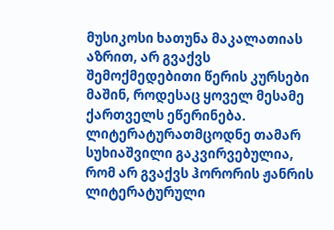მუსიკოსი ხათუნა მაკალათიას აზრით, არ გვაქვს შემოქმედებითი წერის კურსები მაშინ, როდესაც ყოველ მესამე ქართველს ეწერინება. ლიტერატურათმცოდნე თამარ სუხიაშვილი გაკვირვებულია, რომ არ გვაქვს ჰორორის ჟანრის ლიტერატურული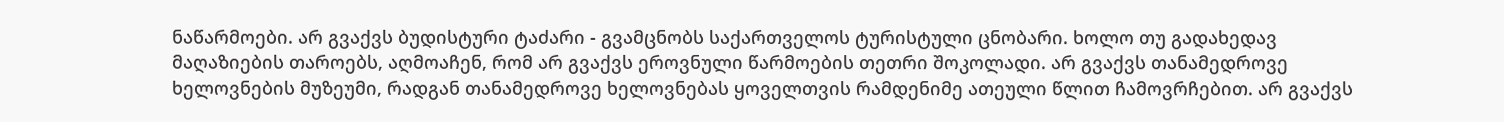ნაწარმოები. არ გვაქვს ბუდისტური ტაძარი - გვამცნობს საქართველოს ტურისტული ცნობარი. ხოლო თუ გადახედავ მაღაზიების თაროებს, აღმოაჩენ, რომ არ გვაქვს ეროვნული წარმოების თეთრი შოკოლადი. არ გვაქვს თანამედროვე ხელოვნების მუზეუმი, რადგან თანამედროვე ხელოვნებას ყოველთვის რამდენიმე ათეული წლით ჩამოვრჩებით. არ გვაქვს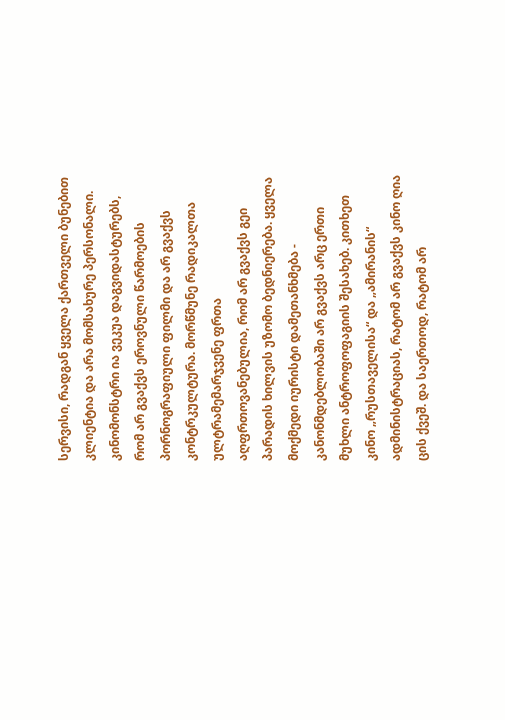სერვისი, რადგან ყველა ქართველი ბუნებით კლიენტია და არა მომსახურე პერსონალი. კინომონსტრი ია ვეკუა დაგვიდასტურებს, რომ არ გვაქვს ეროვნული წარმოების პორნოგრაფიული ფილმი და არ გვაქვს კონტრკულტურა. მორწმუნე რადიკალთა ულტრამემარჯვენე ფრთა აღფრთოვანებულია, რომ არ გვაქვს გეი პარადის ხილვის უზომო ბედნიერება. ყველა მოქმედი იურისტი დამეთანხმება - კანონმდებლობაში არ გვაქვს არც ერთი მუხლი ანტროფოფაგიის შესახებ. კითხეთ კინო „რუსთაველისა“ და „ამირანის“ ადმინისტრაციას, რატომ არ გვაქვს კინო ღია ცის ქვეშ. და საერთოდ, რატომ არ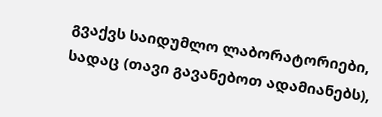გვაქვს საიდუმლო ლაბორატორიები, სადაც (თავი გავანებოთ ადამიანებს),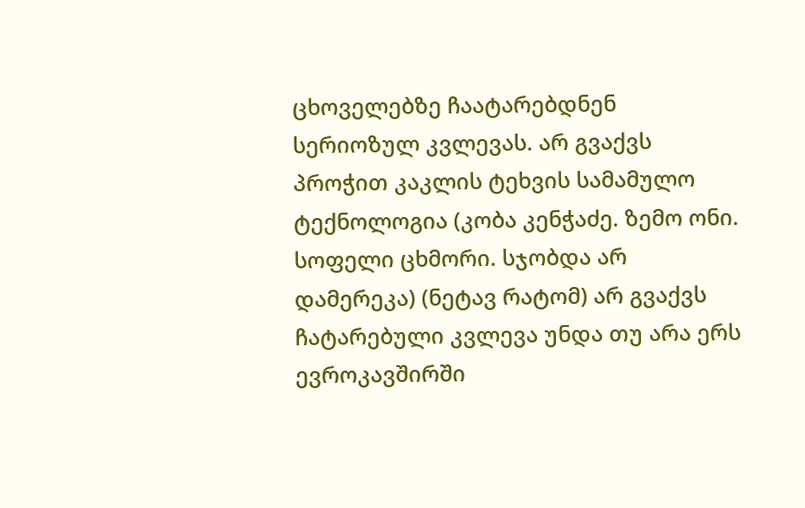ცხოველებზე ჩაატარებდნენ სერიოზულ კვლევას. არ გვაქვს პროჭით კაკლის ტეხვის სამამულო ტექნოლოგია (კობა კენჭაძე. ზემო ონი. სოფელი ცხმორი. სჯობდა არ დამერეკა) (ნეტავ რატომ) არ გვაქვს ჩატარებული კვლევა უნდა თუ არა ერს ევროკავშირში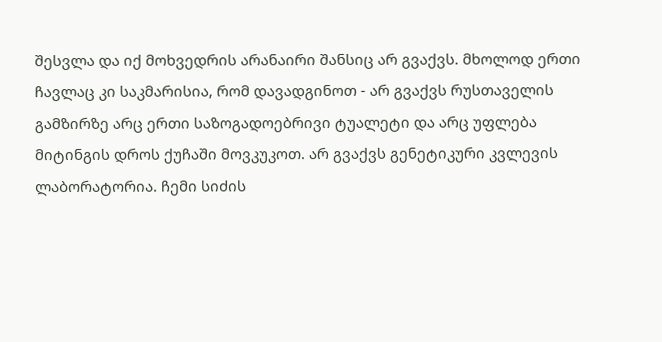შესვლა და იქ მოხვედრის არანაირი შანსიც არ გვაქვს. მხოლოდ ერთი ჩავლაც კი საკმარისია, რომ დავადგინოთ - არ გვაქვს რუსთაველის გამზირზე არც ერთი საზოგადოებრივი ტუალეტი და არც უფლება მიტინგის დროს ქუჩაში მოვკუკოთ. არ გვაქვს გენეტიკური კვლევის ლაბორატორია. ჩემი სიძის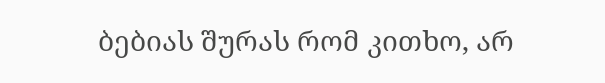ბებიას შურას რომ კითხო, არ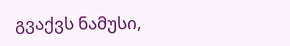გვაქვს ნამუსი,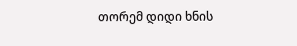თორემ დიდი ხნის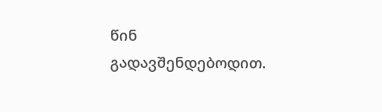წინ გადავშენდებოდით.